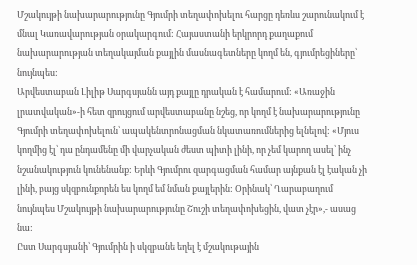Մշակույթի նախարարությունը Գյումրի տեղափոխելու հարցը դեռևս շարունակում է մնալ Կառավարության օրակարգում: Հայաստանի երկրորդ քաղաքում նախարարության տեղակայման քայլին մասնագետները կողմ են, գյումրեցիները՝ նույնպես:
Արվեստաբան Լիլիթ Սարգսյանն այդ քայլը դրական է համարում: «Առաջին լրատվական»-ի հետ զրույցում արվեստաբանը նշեց, որ կողմ է նախարարությունը Գյումրի տեղափոխելուն՝ ապակենտրոնացման նկատառումներից ելնելով: «Մյուս կողմից էլ՝ դա ընդամենը մի վարչական ժեստ պիտի լինի, որ չեմ կարող ասել՝ ինչ նշանակություն կունենանք: Երևի Գյումրու զարգացման համար այնքան էլ էական չի լինի, բայց սկզբունքորեն ես կողմ եմ նման քայլերին: Օրինակ՝ Ղարաբաղում նույնպես Մշակույթի նախարարությունը Շուշի տեղափոխեցին, վատ չէր»,- ասաց նա:
Ըստ Սարգսյանի՝ Գյումրին ի սկզբանե եղել է մշակութային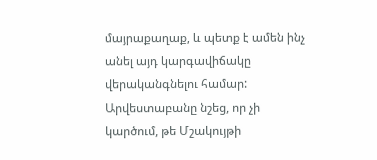մայրաքաղաք, և պետք է ամեն ինչ անել այդ կարգավիճակը վերականգնելու համար: Արվեստաբանը նշեց, որ չի կարծում, թե Մշակույթի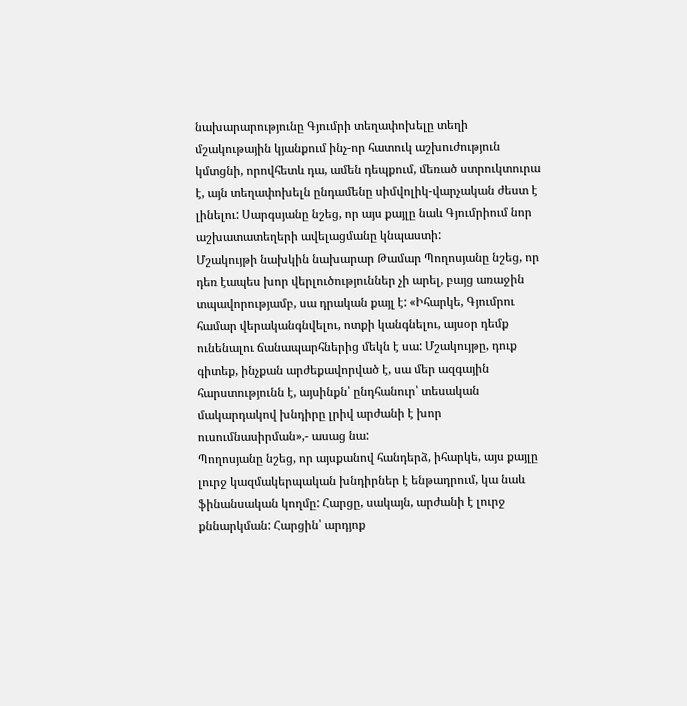նախարարությունը Գյումրի տեղափոխելը տեղի մշակութային կյանքում ինչ-որ հատուկ աշխուժություն կմտցնի, որովհետև դա, ամեն դեպքում, մեռած ստրուկտուրա է, այն տեղափոխելն ընդամենը սիմվոլիկ-վարչական ժեստ է լինելու: Սարգսյանը նշեց, որ այս քայլը նաև Գյումրիում նոր աշխատատեղերի ավելացմանը կնպաստի:
Մշակույթի նախկին նախարար Թամար Պողոսյանը նշեց, որ դեռ էապես խոր վերլուծություններ չի արել, բայց առաջին տպավորությամբ, սա դրական քայլ է: «Իհարկե, Գյումրու համար վերականգնվելու, ոտքի կանգնելու, այսօր դեմք ունենալու ճանապարհներից մեկն է սա: Մշակույթը, դուք գիտեք, ինչքան արժեքավորված է, սա մեր ազգային հարստությունն է, այսինքն՝ ընդհանուր՝ տեսական մակարդակով խնդիրը լրիվ արժանի է խոր ուսումնասիրման»,- ասաց նա:
Պողոսյանը նշեց, որ այսքանով հանդերձ, իհարկե, այս քայլը լուրջ կազմակերպական խնդիրներ է ենթադրում, կա նաև ֆինանսական կողմը: Հարցը, սակայն, արժանի է լուրջ քննարկման: Հարցին՝ արդյոք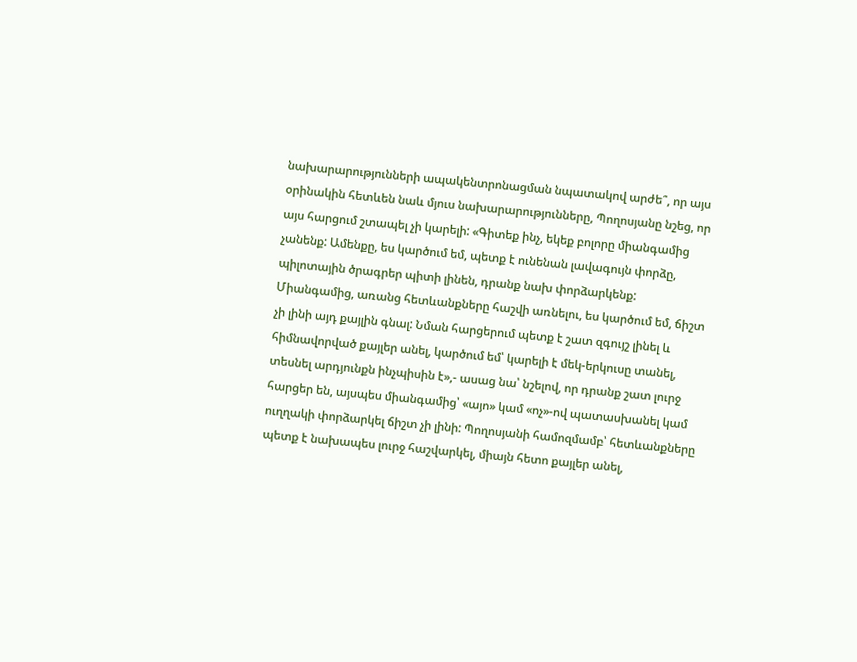նախարարությունների ապակենտրոնացման նպատակով արժե՞, որ այս օրինակին հետևեն նաև մյուս նախարարությունները, Պողոսյանը նշեց, որ այս հարցում շտապել չի կարելի: «Գիտեք ինչ, եկեք բոլորը միանգամից չանենք: Ամենքը, ես կարծում եմ, պետք է ունենան լավագույն փորձը, պիլոտային ծրագրեր պիտի լինեն, դրանք նախ փորձարկենք: Միանգամից, առանց հետևանքները հաշվի առնելու, ես կարծում եմ, ճիշտ չի լինի այդ քայլին գնալ: Նման հարցերում պետք է շատ զգույշ լինել և հիմնավորված քայլեր անել, կարծում եմ՝ կարելի է մեկ-երկուսը տանել, տեսնել արդյունքն ինչպիսին է»,- ասաց նա՝ նշելով, որ դրանք շատ լուրջ հարցեր են, այսպես միանգամից՝ «այո» կամ «ոչ»-ով պատասխանել կամ ուղղակի փորձարկել ճիշտ չի լինի: Պողոսյանի համոզմամբ՝ հետևանքները պետք է նախապես լուրջ հաշվարկել, միայն հետո քայլեր անել,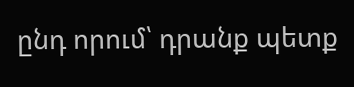ընդ որում՝ դրանք պետք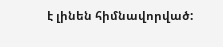է լինեն հիմնավորված: